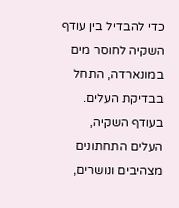כדי להבדיל בין עודף השקיה לחוסר מים במונארדה, התחל בבדיקת העלים. בעודף השקיה, העלים התחתונים מצהיבים ונושרים,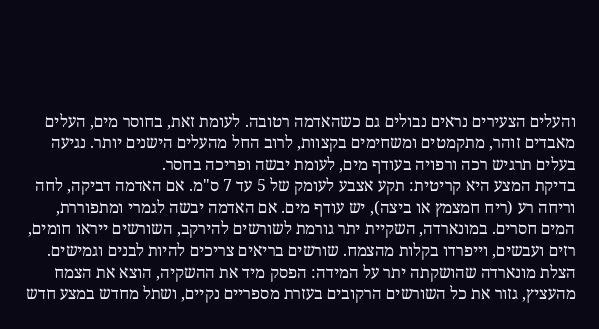והעלים הצעירים נראים נבולים גם כשהאדמה רטובה. לעומת זאת, בחוסר מים, העלים מאבדים זוהר, מתקמטים ומשחימים בקצוות, לרוב החל מהעלים הישנים יותר. נגיעה בעלים תרגיש רכה ורפויה בעודף מים, לעומת יבשה ופריכה בחסר.
בדיקת המצע היא קריטית: תקע אצבע לעומק של 5 עד 7 ס"מ. אם האדמה דביקה, לחה וריחה רע (ריח חמצמץ או ביצה), יש עודף מים. אם האדמה יבשה לגמרי ומתפוררת, המים חסרים. במונארדה, השקיית יתר גורמת לשורשים להירקב, השורשים ייראו חומים, רזים ועבשים, וייפרדו בקלות מהצמח. שורשים בריאים צריכים להיות לבנים וגמישים.
הצלת מונארדה שהושקתה יתר על המידה: הפסק מיד את ההשקיה, הוצא את הצמח מהעציץ, גזור את כל השורשים הרקובים בעזרת מספריים נקיים, ושתל מחדש במצע חדש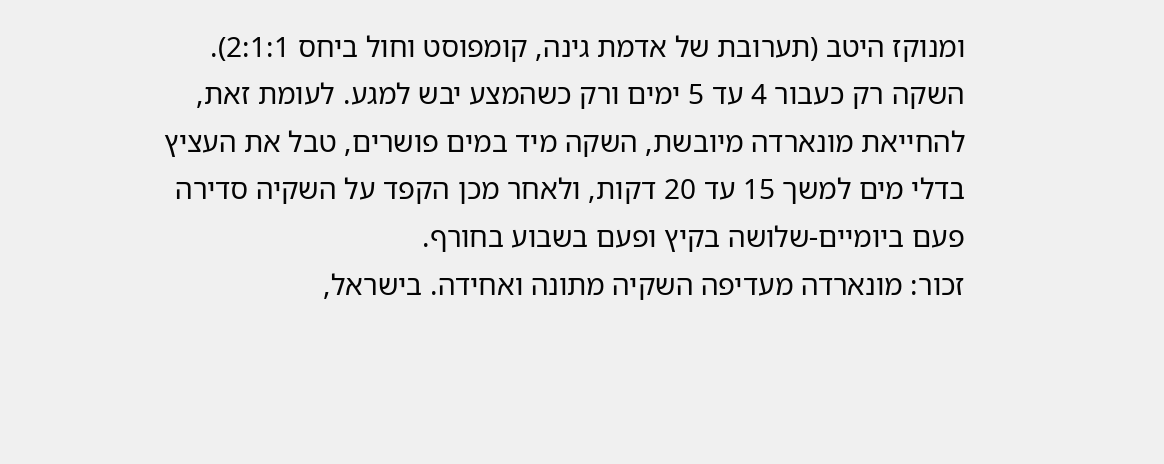ומנוקז היטב (תערובת של אדמת גינה, קומפוסט וחול ביחס 2:1:1). השקה רק כעבור 4 עד 5 ימים ורק כשהמצע יבש למגע. לעומת זאת, להחייאת מונארדה מיובשת, השקה מיד במים פושרים, טבל את העציץ בדלי מים למשך 15 עד 20 דקות, ולאחר מכן הקפד על השקיה סדירה פעם ביומיים-שלושה בקיץ ופעם בשבוע בחורף.
זכור: מונארדה מעדיפה השקיה מתונה ואחידה. בישראל,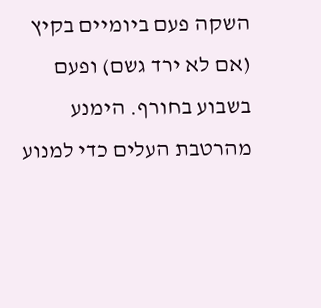השקה פעם ביומיים בקיץ (אם לא ירד גשם) ופעם בשבוע בחורף. הימנע מהרטבת העלים כדי למנוע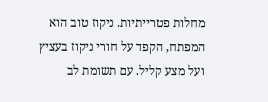מחלות פטרייתיות. ניקוז טוב הוא המפתח, הקפד על חורי ניקוז בעציץ ועל מצע קליל. עם תשומת לב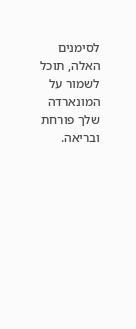לסימנים האלה, תוכל לשמור על המונארדה שלך פורחת ובריאה.